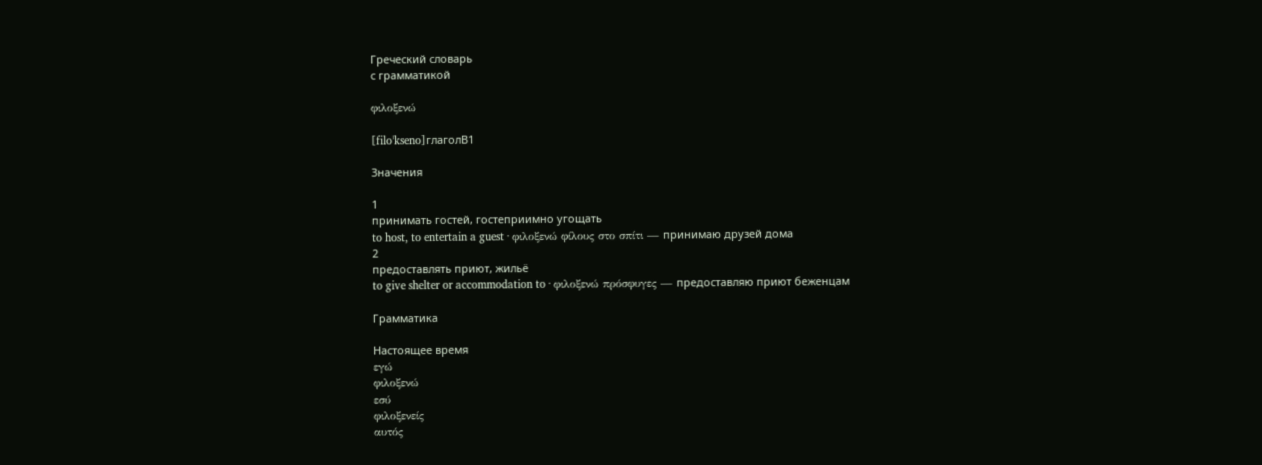Греческий словарь
с грамматикой

φιλοξενώ

[filoˈkseno]глаголB1

Значения

1
принимать гостей, гостеприимно угощать
to host, to entertain a guest · φιλοξενώ φίλους στο σπίτι — принимаю друзей дома
2
предоставлять приют, жильё
to give shelter or accommodation to · φιλοξενώ πρόσφυγες — предоставляю приют беженцам

Грамматика

Настоящее время
εγώ
φιλοξενώ
εσύ
φιλοξενείς
αυτός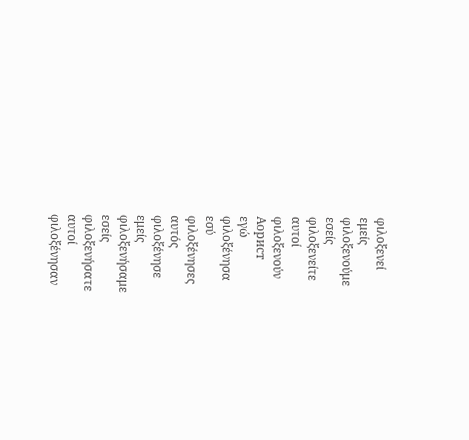φιλοξενεί
εμείς
φιλοξενούμε
εσείς
φιλοξενείτε
αυτοί
φιλοξενούν
Аорист
εγώ
φιλοξένησα
εσύ
φιλοξένησες
αυτός
φιλοξένησε
εμείς
φιλοξενήσαμε
εσείς
φιλοξενήσατε
αυτοί
φιλοξένησαν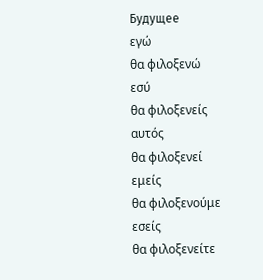Будущее
εγώ
θα φιλοξενώ
εσύ
θα φιλοξενείς
αυτός
θα φιλοξενεί
εμείς
θα φιλοξενούμε
εσείς
θα φιλοξενείτε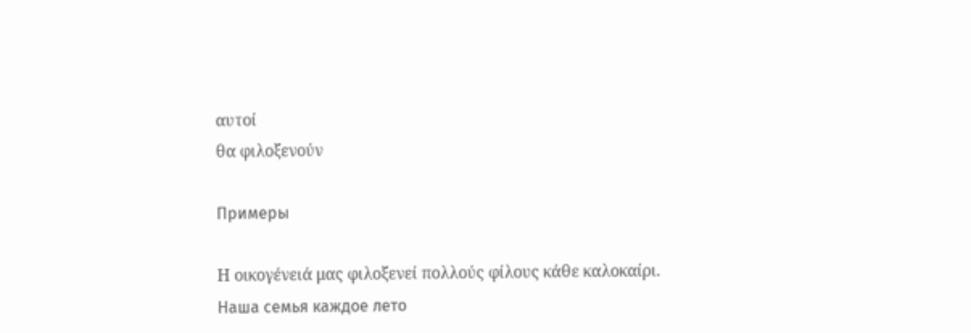αυτοί
θα φιλοξενούν

Примеры

Η οικογένειά μας φιλοξενεί πολλούς φίλους κάθε καλοκαίρι.
Наша семья каждое лето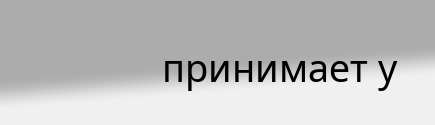принимает у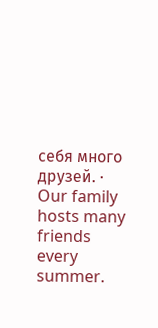себя много друзей. · Our family hosts many friends every summer.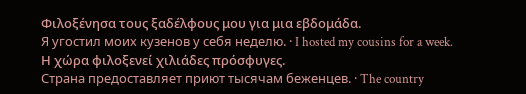Φιλοξένησα τους ξαδέλφους μου για μια εβδομάδα.
Я угостил моих кузенов у себя неделю. · I hosted my cousins for a week.
Η χώρα φιλοξενεί χιλιάδες πρόσφυγες.
Страна предоставляет приют тысячам беженцев. · The country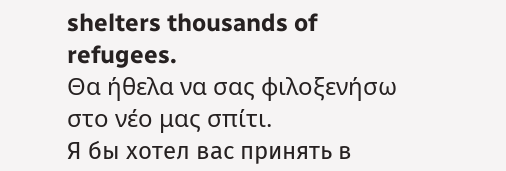shelters thousands of refugees.
Θα ήθελα να σας φιλοξενήσω στο νέο μας σπίτι.
Я бы хотел вас принять в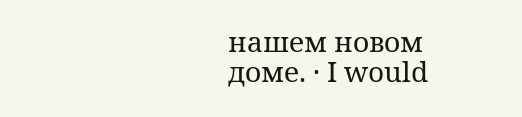нашем новом доме. · I would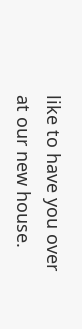like to have you over at our new house.